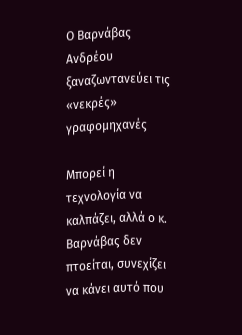Ο Βαρνάβας Ανδρέου ξαναζωντανεύει τις «νεκρές» γραφομηχανές

Μπορεί η τεχνολογία να καλπάζει, αλλά ο κ. Βαρνάβας δεν πτοείται, συνεχίζει να κάνει αυτό που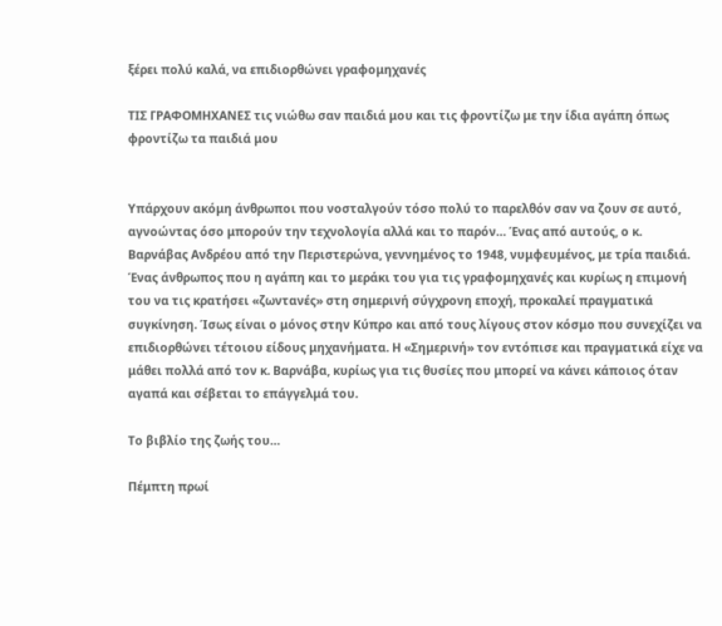ξέρει πολύ καλά, να επιδιορθώνει γραφομηχανές

ΤΙΣ ΓΡΑΦΟΜΗΧΑΝΕΣ τις νιώθω σαν παιδιά μου και τις φροντίζω με την ίδια αγάπη όπως φροντίζω τα παιδιά μου


Υπάρχουν ακόμη άνθρωποι που νοσταλγούν τόσο πολύ το παρελθόν σαν να ζουν σε αυτό, αγνοώντας όσο μπορούν την τεχνολογία αλλά και το παρόν… Ένας από αυτούς, ο κ. Βαρνάβας Ανδρέου από την Περιστερώνα, γεννημένος το 1948, νυμφευμένος, με τρία παιδιά. Ένας άνθρωπος που η αγάπη και το μεράκι του για τις γραφομηχανές και κυρίως η επιμονή του να τις κρατήσει «ζωντανές» στη σημερινή σύγχρονη εποχή, προκαλεί πραγματικά συγκίνηση. Ίσως είναι ο μόνος στην Κύπρο και από τους λίγους στον κόσμο που συνεχίζει να επιδιορθώνει τέτοιου είδους μηχανήματα. Η «Σημερινή» τον εντόπισε και πραγματικά είχε να μάθει πολλά από τον κ. Βαρνάβα, κυρίως για τις θυσίες που μπορεί να κάνει κάποιος όταν αγαπά και σέβεται το επάγγελμά του.

Το βιβλίο της ζωής του…

Πέμπτη πρωί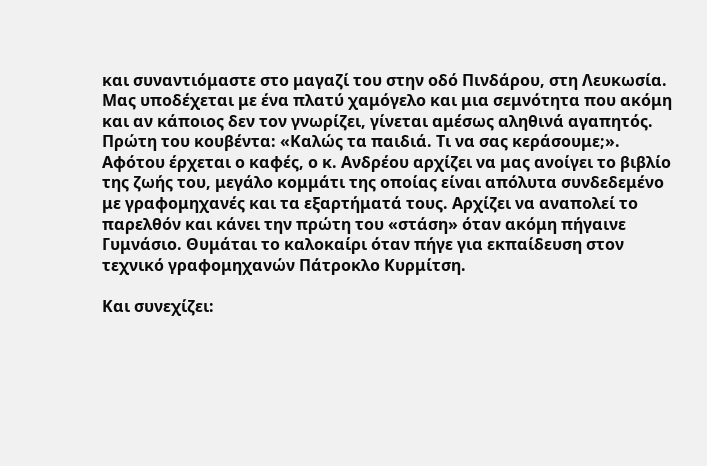και συναντιόμαστε στο μαγαζί του στην οδό Πινδάρου, στη Λευκωσία. Μας υποδέχεται με ένα πλατύ χαμόγελο και μια σεμνότητα που ακόμη και αν κάποιος δεν τον γνωρίζει, γίνεται αμέσως αληθινά αγαπητός. Πρώτη του κουβέντα: «Καλώς τα παιδιά. Τι να σας κεράσουμε;». Αφότου έρχεται ο καφές, ο κ. Ανδρέου αρχίζει να μας ανοίγει το βιβλίο της ζωής του, μεγάλο κομμάτι της οποίας είναι απόλυτα συνδεδεμένο με γραφομηχανές και τα εξαρτήματά τους. Αρχίζει να αναπολεί το παρελθόν και κάνει την πρώτη του «στάση» όταν ακόμη πήγαινε Γυμνάσιο. Θυμάται το καλοκαίρι όταν πήγε για εκπαίδευση στον τεχνικό γραφομηχανών Πάτροκλο Κυρμίτση.

Και συνεχίζει: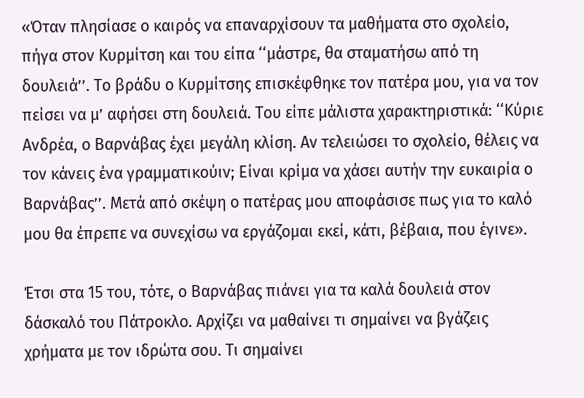«Όταν πλησίασε ο καιρός να επαναρχίσουν τα μαθήματα στο σχολείο, πήγα στον Κυρμίτση και του είπα ‘‘μάστρε, θα σταματήσω από τη δουλειά’’. Το βράδυ ο Κυρμίτσης επισκέφθηκε τον πατέρα μου, για να τον πείσει να μ’ αφήσει στη δουλειά. Του είπε μάλιστα χαρακτηριστικά: ‘‘Κύριε Ανδρέα, ο Βαρνάβας έχει μεγάλη κλίση. Αν τελειώσει το σχολείο, θέλεις να τον κάνεις ένα γραμματικούιν; Είναι κρίμα να χάσει αυτήν την ευκαιρία ο Βαρνάβας’’. Μετά από σκέψη ο πατέρας μου αποφάσισε πως για το καλό μου θα έπρεπε να συνεχίσω να εργάζομαι εκεί, κάτι, βέβαια, που έγινε».

Έτσι στα 15 του, τότε, ο Βαρνάβας πιάνει για τα καλά δουλειά στον δάσκαλό του Πάτροκλο. Αρχίζει να μαθαίνει τι σημαίνει να βγάζεις χρήματα με τον ιδρώτα σου. Τι σημαίνει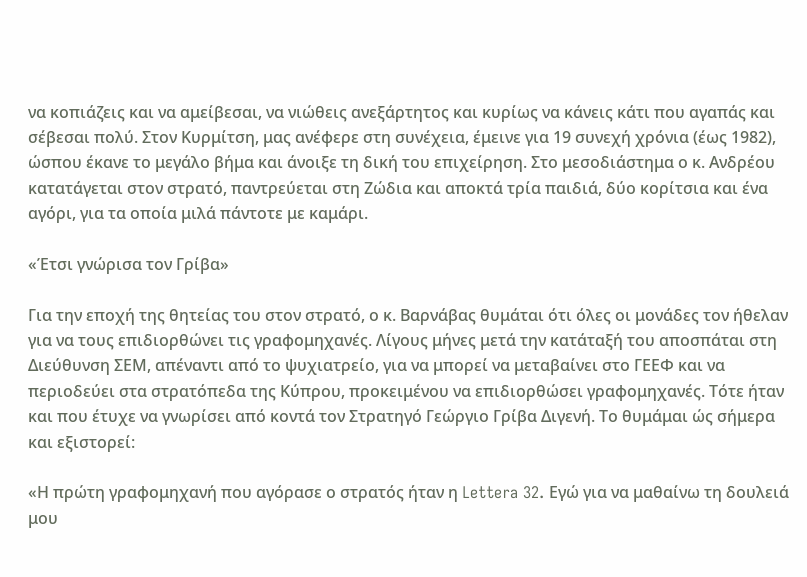να κοπιάζεις και να αμείβεσαι, να νιώθεις ανεξάρτητος και κυρίως να κάνεις κάτι που αγαπάς και σέβεσαι πολύ. Στον Κυρμίτση, μας ανέφερε στη συνέχεια, έμεινε για 19 συνεχή χρόνια (έως 1982), ώσπου έκανε το μεγάλο βήμα και άνοιξε τη δική του επιχείρηση. Στο μεσοδιάστημα ο κ. Ανδρέου κατατάγεται στον στρατό, παντρεύεται στη Ζώδια και αποκτά τρία παιδιά, δύο κορίτσια και ένα αγόρι, για τα οποία μιλά πάντοτε με καμάρι.

«Έτσι γνώρισα τον Γρίβα»

Για την εποχή της θητείας του στον στρατό, ο κ. Βαρνάβας θυμάται ότι όλες οι μονάδες τον ήθελαν για να τους επιδιορθώνει τις γραφομηχανές. Λίγους μήνες μετά την κατάταξή του αποσπάται στη Διεύθυνση ΣΕΜ, απέναντι από το ψυχιατρείο, για να μπορεί να μεταβαίνει στο ΓΕΕΦ και να περιοδεύει στα στρατόπεδα της Κύπρου, προκειμένου να επιδιορθώσει γραφομηχανές. Τότε ήταν και που έτυχε να γνωρίσει από κοντά τον Στρατηγό Γεώργιο Γρίβα Διγενή. Το θυμάμαι ώς σήμερα και εξιστορεί:

«Η πρώτη γραφομηχανή που αγόρασε ο στρατός ήταν η Lettera 32. Εγώ για να μαθαίνω τη δουλειά μου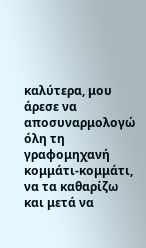καλύτερα, μου άρεσε να αποσυναρμολογώ όλη τη γραφομηχανή κομμάτι-κομμάτι, να τα καθαρίζω και μετά να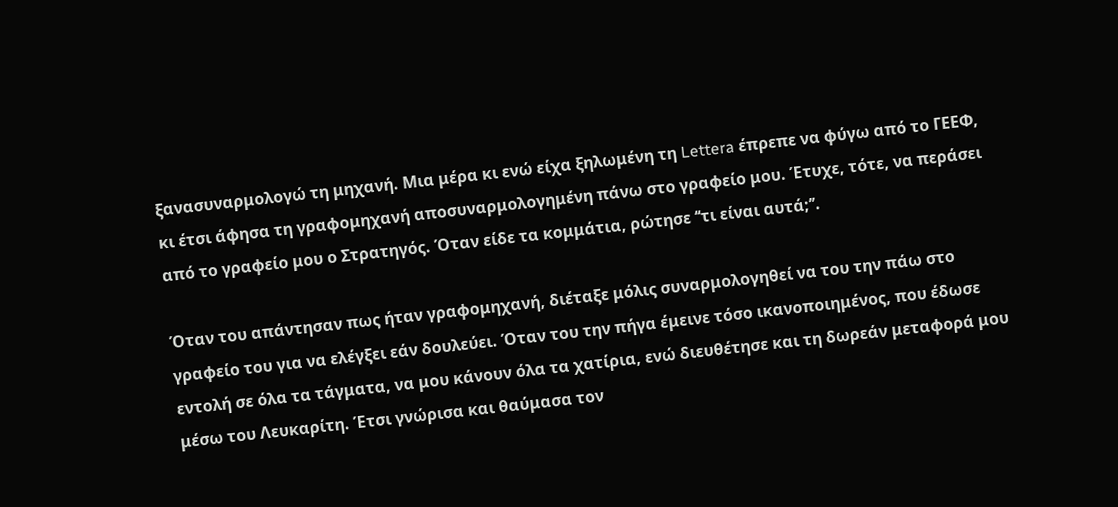ξανασυναρμολογώ τη μηχανή. Μια μέρα κι ενώ είχα ξηλωμένη τη Lettera έπρεπε να φύγω από το ΓΕΕΦ, κι έτσι άφησα τη γραφομηχανή αποσυναρμολογημένη πάνω στο γραφείο μου. Έτυχε, τότε, να περάσει από το γραφείο μου ο Στρατηγός. Όταν είδε τα κομμάτια, ρώτησε ‘‘τι είναι αυτά;’’.

Όταν του απάντησαν πως ήταν γραφομηχανή, διέταξε μόλις συναρμολογηθεί να του την πάω στο γραφείο του για να ελέγξει εάν δουλεύει. Όταν του την πήγα έμεινε τόσο ικανοποιημένος, που έδωσε εντολή σε όλα τα τάγματα, να μου κάνουν όλα τα χατίρια, ενώ διευθέτησε και τη δωρεάν μεταφορά μου μέσω του Λευκαρίτη. Έτσι γνώρισα και θαύμασα τον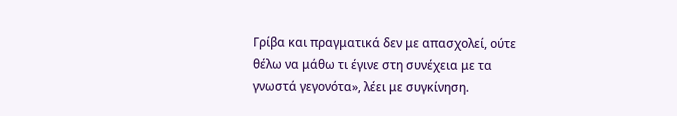Γρίβα και πραγματικά δεν με απασχολεί, ούτε θέλω να μάθω τι έγινε στη συνέχεια με τα γνωστά γεγονότα», λέει με συγκίνηση.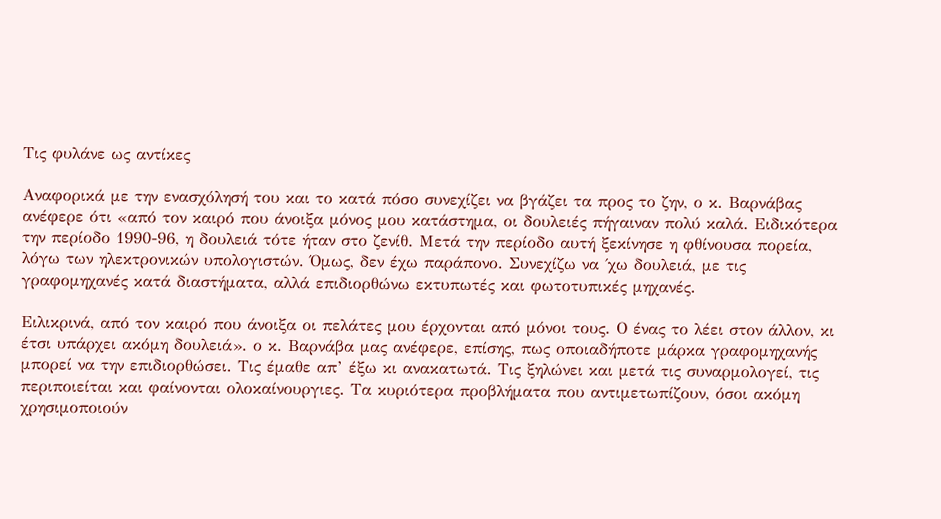Τις φυλάνε ως αντίκες

Αναφορικά με την ενασχόλησή του και το κατά πόσο συνεχίζει να βγάζει τα προς το ζην, ο κ. Βαρνάβας ανέφερε ότι «από τον καιρό που άνοιξα μόνος μου κατάστημα, οι δουλειές πήγαιναν πολύ καλά. Ειδικότερα την περίοδο 1990-96, η δουλειά τότε ήταν στο ζενίθ. Μετά την περίοδο αυτή ξεκίνησε η φθίνουσα πορεία, λόγω των ηλεκτρονικών υπολογιστών. Όμως, δεν έχω παράπονο. Συνεχίζω να ΄χω δουλειά, με τις γραφομηχανές κατά διαστήματα, αλλά επιδιορθώνω εκτυπωτές και φωτοτυπικές μηχανές.

Ειλικρινά, από τον καιρό που άνοιξα οι πελάτες μου έρχονται από μόνοι τους. Ο ένας το λέει στον άλλον, κι έτσι υπάρχει ακόμη δουλειά». ο κ. Βαρνάβα μας ανέφερε, επίσης, πως οποιαδήποτε μάρκα γραφομηχανής μπορεί να την επιδιορθώσει. Τις έμαθε απ’ έξω κι ανακατωτά. Τις ξηλώνει και μετά τις συναρμολογεί, τις περιποιείται και φαίνονται ολοκαίνουργιες. Τα κυριότερα προβλήματα που αντιμετωπίζουν, όσοι ακόμη χρησιμοποιούν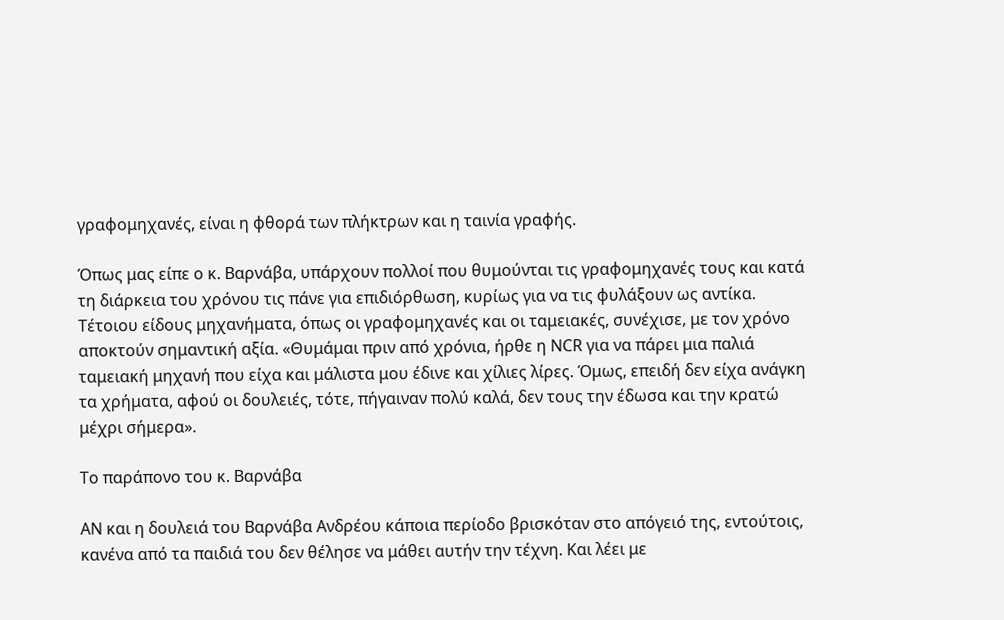γραφομηχανές, είναι η φθορά των πλήκτρων και η ταινία γραφής.

Όπως μας είπε ο κ. Βαρνάβα, υπάρχουν πολλοί που θυμούνται τις γραφομηχανές τους και κατά τη διάρκεια του χρόνου τις πάνε για επιδιόρθωση, κυρίως για να τις φυλάξουν ως αντίκα. Τέτοιου είδους μηχανήματα, όπως οι γραφομηχανές και οι ταμειακές, συνέχισε, με τον χρόνο αποκτούν σημαντική αξία. «Θυμάμαι πριν από χρόνια, ήρθε η NCR για να πάρει μια παλιά ταμειακή μηχανή που είχα και μάλιστα μου έδινε και χίλιες λίρες. Όμως, επειδή δεν είχα ανάγκη τα χρήματα, αφού οι δουλειές, τότε, πήγαιναν πολύ καλά, δεν τους την έδωσα και την κρατώ μέχρι σήμερα».

Το παράπονο του κ. Βαρνάβα

ΑΝ και η δουλειά του Βαρνάβα Ανδρέου κάποια περίοδο βρισκόταν στο απόγειό της, εντούτοις, κανένα από τα παιδιά του δεν θέλησε να μάθει αυτήν την τέχνη. Και λέει με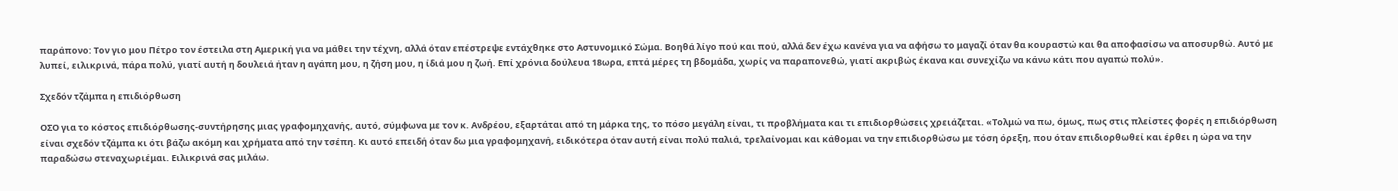παράπονο: Τον γιο μου Πέτρο τον έστειλα στη Αμερική για να μάθει την τέχνη, αλλά όταν επέστρεψε εντάχθηκε στο Αστυνομικό Σώμα. Βοηθά λίγο πού και πού, αλλά δεν έχω κανένα για να αφήσω το μαγαζί όταν θα κουραστώ και θα αποφασίσω να αποσυρθώ. Αυτό με λυπεί, ειλικρινά, πάρα πολύ, γιατί αυτή η δουλειά ήταν η αγάπη μου, η ζήση μου, η ίδιά μου η ζωή. Επί χρόνια δούλευα 18ωρα, επτά μέρες τη βδομάδα, χωρίς να παραπονεθώ, γιατί ακριβώς έκανα και συνεχίζω να κάνω κάτι που αγαπώ πολύ».

Σχεδόν τζάμπα η επιδιόρθωση

ΟΣΟ για το κόστος επιδιόρθωσης-συντήρησης μιας γραφομηχανής, αυτό, σύμφωνα με τον κ. Ανδρέου, εξαρτάται από τη μάρκα της, το πόσο μεγάλη είναι, τι προβλήματα και τι επιδιορθώσεις χρειάζεται. «Τολμώ να πω, όμως, πως στις πλείστες φορές η επιδιόρθωση είναι σχεδόν τζάμπα κι ότι βάζω ακόμη και χρήματα από την τσέπη. Κι αυτό επειδή όταν δω μια γραφομηχανή, ειδικότερα όταν αυτή είναι πολύ παλιά, τρελαίνομαι και κάθομαι να την επιδιορθώσω με τόση όρεξη, που όταν επιδιορθωθεί και έρθει η ώρα να την παραδώσω στεναχωριέμαι. Ειλικρινά σας μιλάω.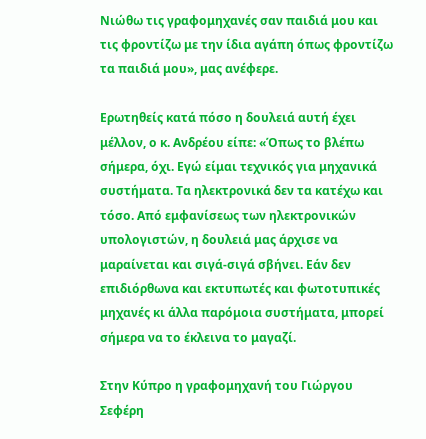Νιώθω τις γραφομηχανές σαν παιδιά μου και τις φροντίζω με την ίδια αγάπη όπως φροντίζω τα παιδιά μου», μας ανέφερε.

Ερωτηθείς κατά πόσο η δουλειά αυτή έχει μέλλον, ο κ. Ανδρέου είπε: «Όπως το βλέπω σήμερα, όχι. Εγώ είμαι τεχνικός για μηχανικά συστήματα. Τα ηλεκτρονικά δεν τα κατέχω και τόσο. Από εμφανίσεως των ηλεκτρονικών υπολογιστών, η δουλειά μας άρχισε να μαραίνεται και σιγά-σιγά σβήνει. Εάν δεν επιδιόρθωνα και εκτυπωτές και φωτοτυπικές μηχανές κι άλλα παρόμοια συστήματα, μπορεί σήμερα να το έκλεινα το μαγαζί.

Στην Κύπρο η γραφομηχανή του Γιώργου Σεφέρη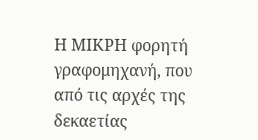Η ΜΙΚΡΗ φορητή γραφομηχανή, που από τις αρχές της δεκαετίας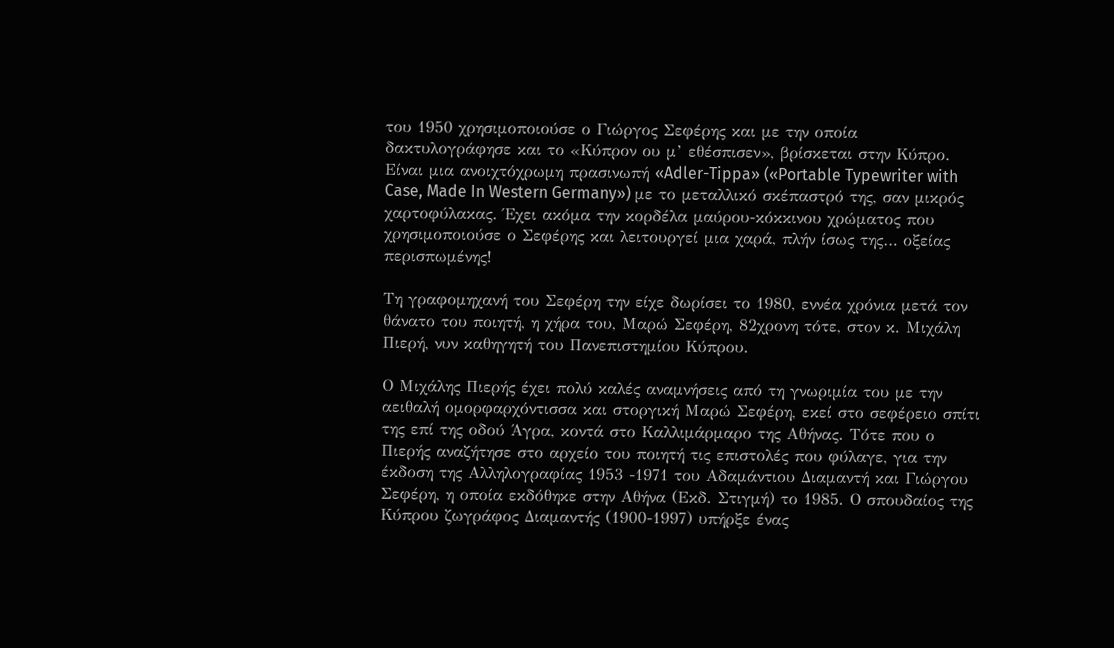του 1950 χρησιμοποιούσε ο Γιώργος Σεφέρης και με την οποία δακτυλογράφησε και το «Κύπρον ου μ’ εθέσπισεν», βρίσκεται στην Κύπρο.
Είναι μια ανοιχτόχρωμη πρασινωπή «Adler-Tippa» («Portable Typewriter with Case, Made In Western Germany») με το μεταλλικό σκέπαστρό της, σαν μικρός χαρτοφύλακας. Έχει ακόμα την κορδέλα μαύρου-κόκκινου χρώματος που χρησιμοποιούσε ο Σεφέρης και λειτουργεί μια χαρά, πλήν ίσως της… οξείας περισπωμένης!

Τη γραφομηχανή του Σεφέρη την είχε δωρίσει το 1980, εννέα χρόνια μετά τον θάνατο του ποιητή, η χήρα του, Μαρώ Σεφέρη, 82χρονη τότε, στον κ. Μιχάλη Πιερή, νυν καθηγητή του Πανεπιστημίου Κύπρου.

Ο Μιχάλης Πιερής έχει πολύ καλές αναμνήσεις από τη γνωριμία του με την αειθαλή ομορφαρχόντισσα και στοργική Μαρώ Σεφέρη, εκεί στο σεφέρειο σπίτι της επί της οδού Άγρα, κοντά στο Καλλιμάρμαρο της Αθήνας. Τότε που ο Πιερής αναζήτησε στο αρχείο του ποιητή τις επιστολές που φύλαγε, για την έκδοση της Αλληλογραφίας 1953 -1971 του Αδαμάντιου Διαμαντή και Γιώργου Σεφέρη, η οποία εκδόθηκε στην Αθήνα (Εκδ. Στιγμή) το 1985. Ο σπουδαίος της Κύπρου ζωγράφος Διαμαντής (1900-1997) υπήρξε ένας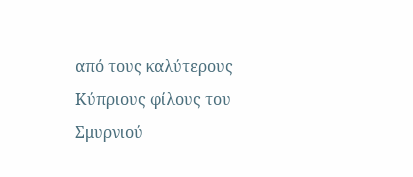από τους καλύτερους Κύπριους φίλους του Σμυρνιού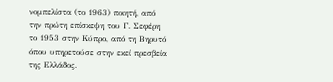νομπελίστα (το 1963) ποιητή, από την πρώτη επίσκεψη του Γ. Σεφέρη το 1953 στην Κύπρο, από τη Βηρυτό όπου υπηρετούσε στην εκεί πρεσβεία της Ελλάδος.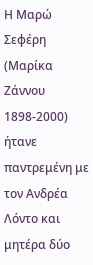Η Μαρώ Σεφέρη (Μαρίκα Ζάννου 1898-2000) ήτανε παντρεμένη με τον Ανδρέα Λόντο και μητέρα δύο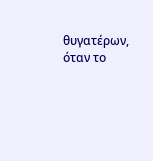θυγατέρων, όταν το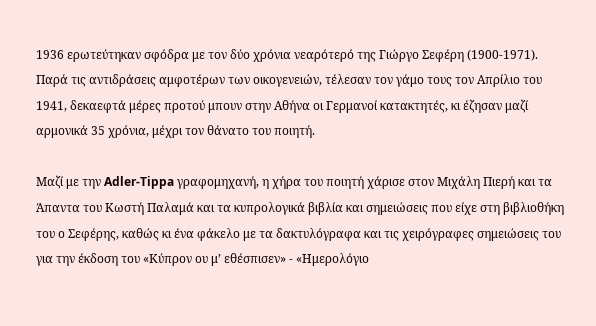1936 ερωτεύτηκαν σφόδρα με τον δύο χρόνια νεαρότερό της Γιώργο Σεφέρη (1900-1971). Παρά τις αντιδράσεις αμφοτέρων των οικογενειών, τέλεσαν τον γάμο τους τον Απρίλιο του 1941, δεκαεφτά μέρες προτού μπουν στην Αθήνα οι Γερμανοί κατακτητές, κι έζησαν μαζί αρμονικά 35 χρόνια, μέχρι τον θάνατο του ποιητή.

Μαζί με την Adler-Tippa γραφομηχανή, η χήρα του ποιητή χάρισε στον Μιχάλη Πιερή και τα Άπαντα του Κωστή Παλαμά και τα κυπρολογικά βιβλία και σημειώσεις που είχε στη βιβλιοθήκη του ο Σεφέρης, καθώς κι ένα φάκελο με τα δακτυλόγραφα και τις χειρόγραφες σημειώσεις του για την έκδοση του «Κύπρον ου μ’ εθέσπισεν» - «Ημερολόγιο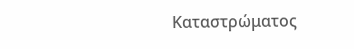Καταστρώματος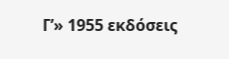Γ’» 1955 εκδόσεις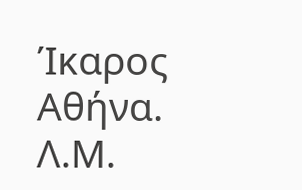Ίκαρος Αθήνα.
Λ.Μ.